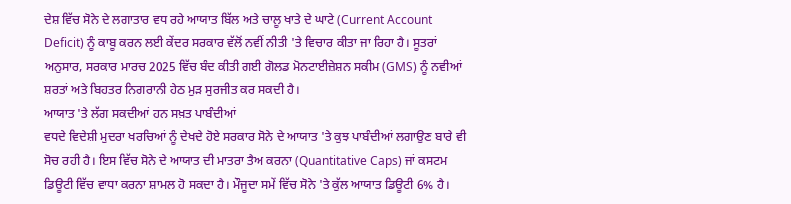ਦੇਸ਼ ਵਿੱਚ ਸੋਨੇ ਦੇ ਲਗਾਤਾਰ ਵਧ ਰਹੇ ਆਯਾਤ ਬਿੱਲ ਅਤੇ ਚਾਲੂ ਖਾਤੇ ਦੇ ਘਾਟੇ (Current Account Deficit) ਨੂੰ ਕਾਬੂ ਕਰਨ ਲਈ ਕੇਂਦਰ ਸਰਕਾਰ ਵੱਲੋਂ ਨਵੀਂ ਨੀਤੀ 'ਤੇ ਵਿਚਾਰ ਕੀਤਾ ਜਾ ਰਿਹਾ ਹੈ। ਸੂਤਰਾਂ ਅਨੁਸਾਰ, ਸਰਕਾਰ ਮਾਰਚ 2025 ਵਿੱਚ ਬੰਦ ਕੀਤੀ ਗਈ ਗੋਲਡ ਮੋਨਟਾਈਜ਼ੇਸ਼ਨ ਸਕੀਮ (GMS) ਨੂੰ ਨਵੀਆਂ ਸ਼ਰਤਾਂ ਅਤੇ ਬਿਹਤਰ ਨਿਗਰਾਨੀ ਹੇਠ ਮੁੜ ਸੁਰਜੀਤ ਕਰ ਸਕਦੀ ਹੈ।
ਆਯਾਤ 'ਤੇ ਲੱਗ ਸਕਦੀਆਂ ਹਨ ਸਖ਼ਤ ਪਾਬੰਦੀਆਂ
ਵਧਦੇ ਵਿਦੇਸ਼ੀ ਮੁਦਰਾ ਖਰਚਿਆਂ ਨੂੰ ਦੇਖਦੇ ਹੋਏ ਸਰਕਾਰ ਸੋਨੇ ਦੇ ਆਯਾਤ 'ਤੇ ਕੁਝ ਪਾਬੰਦੀਆਂ ਲਗਾਉਣ ਬਾਰੇ ਵੀ ਸੋਚ ਰਹੀ ਹੈ। ਇਸ ਵਿੱਚ ਸੋਨੇ ਦੇ ਆਯਾਤ ਦੀ ਮਾਤਰਾ ਤੈਅ ਕਰਨਾ (Quantitative Caps) ਜਾਂ ਕਸਟਮ ਡਿਊਟੀ ਵਿੱਚ ਵਾਧਾ ਕਰਨਾ ਸ਼ਾਮਲ ਹੋ ਸਕਦਾ ਹੈ। ਮੌਜੂਦਾ ਸਮੇਂ ਵਿੱਚ ਸੋਨੇ 'ਤੇ ਕੁੱਲ ਆਯਾਤ ਡਿਊਟੀ 6% ਹੈ।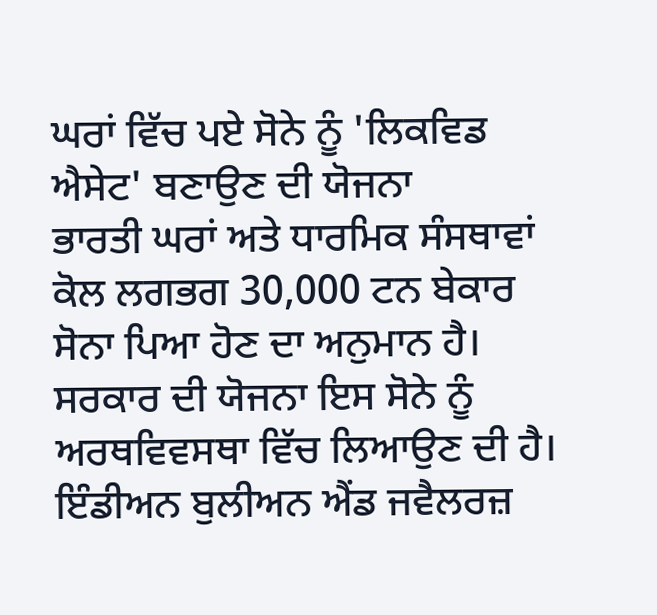ਘਰਾਂ ਵਿੱਚ ਪਏ ਸੋਨੇ ਨੂੰ 'ਲਿਕਵਿਡ ਐਸੇਟ' ਬਣਾਉਣ ਦੀ ਯੋਜਨਾ
ਭਾਰਤੀ ਘਰਾਂ ਅਤੇ ਧਾਰਮਿਕ ਸੰਸਥਾਵਾਂ ਕੋਲ ਲਗਭਗ 30,000 ਟਨ ਬੇਕਾਰ ਸੋਨਾ ਪਿਆ ਹੋਣ ਦਾ ਅਨੁਮਾਨ ਹੈ। ਸਰਕਾਰ ਦੀ ਯੋਜਨਾ ਇਸ ਸੋਨੇ ਨੂੰ ਅਰਥਵਿਵਸਥਾ ਵਿੱਚ ਲਿਆਉਣ ਦੀ ਹੈ।
ਇੰਡੀਅਨ ਬੁਲੀਅਨ ਐਂਡ ਜਵੈਲਰਜ਼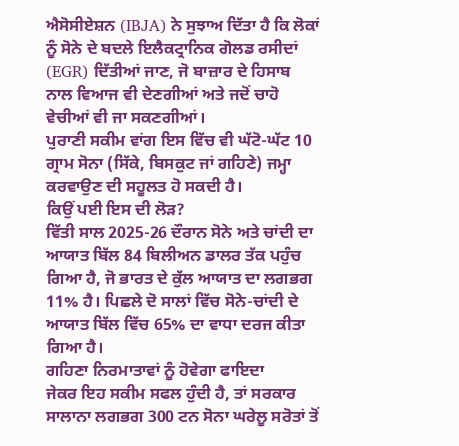ਐਸੋਸੀਏਸ਼ਨ (IBJA) ਨੇ ਸੁਝਾਅ ਦਿੱਤਾ ਹੈ ਕਿ ਲੋਕਾਂ ਨੂੰ ਸੋਨੇ ਦੇ ਬਦਲੇ ਇਲੈਕਟ੍ਰਾਨਿਕ ਗੋਲਡ ਰਸੀਦਾਂ (EGR) ਦਿੱਤੀਆਂ ਜਾਣ, ਜੋ ਬਾਜ਼ਾਰ ਦੇ ਹਿਸਾਬ ਨਾਲ ਵਿਆਜ ਵੀ ਦੇਣਗੀਆਂ ਅਤੇ ਜਦੋਂ ਚਾਹੋ ਵੇਚੀਆਂ ਵੀ ਜਾ ਸਕਣਗੀਆਂ।
ਪੁਰਾਣੀ ਸਕੀਮ ਵਾਂਗ ਇਸ ਵਿੱਚ ਵੀ ਘੱਟੋ-ਘੱਟ 10 ਗ੍ਰਾਮ ਸੋਨਾ (ਸਿੱਕੇ, ਬਿਸਕੁਟ ਜਾਂ ਗਹਿਣੇ) ਜਮ੍ਹਾ ਕਰਵਾਉਣ ਦੀ ਸਹੂਲਤ ਹੋ ਸਕਦੀ ਹੈ।
ਕਿਉਂ ਪਈ ਇਸ ਦੀ ਲੋੜ?
ਵਿੱਤੀ ਸਾਲ 2025-26 ਦੌਰਾਨ ਸੋਨੇ ਅਤੇ ਚਾਂਦੀ ਦਾ ਆਯਾਤ ਬਿੱਲ 84 ਬਿਲੀਅਨ ਡਾਲਰ ਤੱਕ ਪਹੁੰਚ ਗਿਆ ਹੈ, ਜੋ ਭਾਰਤ ਦੇ ਕੁੱਲ ਆਯਾਤ ਦਾ ਲਗਭਗ 11% ਹੈ। ਪਿਛਲੇ ਦੋ ਸਾਲਾਂ ਵਿੱਚ ਸੋਨੇ-ਚਾਂਦੀ ਦੇ ਆਯਾਤ ਬਿੱਲ ਵਿੱਚ 65% ਦਾ ਵਾਧਾ ਦਰਜ ਕੀਤਾ ਗਿਆ ਹੈ।
ਗਹਿਣਾ ਨਿਰਮਾਤਾਵਾਂ ਨੂੰ ਹੋਵੇਗਾ ਫਾਇਦਾ
ਜੇਕਰ ਇਹ ਸਕੀਮ ਸਫਲ ਹੁੰਦੀ ਹੈ, ਤਾਂ ਸਰਕਾਰ ਸਾਲਾਨਾ ਲਗਭਗ 300 ਟਨ ਸੋਨਾ ਘਰੇਲੂ ਸਰੋਤਾਂ ਤੋਂ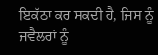ਇਕੱਠਾ ਕਰ ਸਕਦੀ ਹੈ, ਜਿਸ ਨੂੰ ਜਵੈਲਰਾਂ ਨੂੰ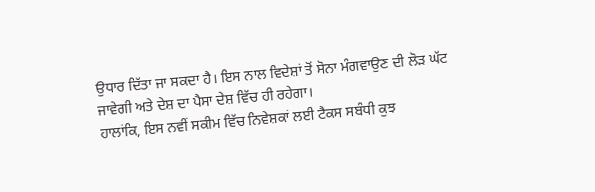ਉਧਾਰ ਦਿੱਤਾ ਜਾ ਸਕਦਾ ਹੈ। ਇਸ ਨਾਲ ਵਿਦੇਸ਼ਾਂ ਤੋਂ ਸੋਨਾ ਮੰਗਵਾਉਣ ਦੀ ਲੋੜ ਘੱਟ ਜਾਵੇਗੀ ਅਤੇ ਦੇਸ਼ ਦਾ ਪੈਸਾ ਦੇਸ਼ ਵਿੱਚ ਹੀ ਰਹੇਗਾ।
ਹਾਲਾਂਕਿ, ਇਸ ਨਵੀਂ ਸਕੀਮ ਵਿੱਚ ਨਿਵੇਸ਼ਕਾਂ ਲਈ ਟੈਕਸ ਸਬੰਧੀ ਕੁਝ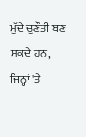ਮੁੱਦੇ ਚੁਣੌਤੀ ਬਣ ਸਕਦੇ ਹਨ, ਜਿਨ੍ਹਾਂ 'ਤੇ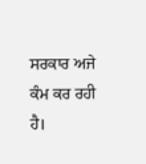ਸਰਕਾਰ ਅਜੇ ਕੰਮ ਕਰ ਰਹੀ ਹੈ।